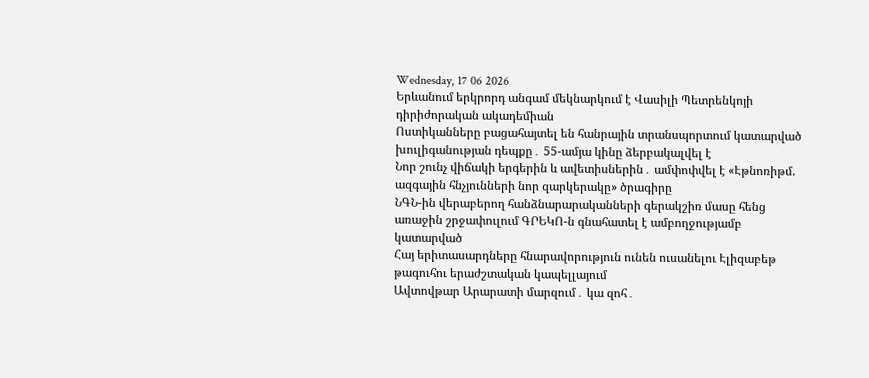Wednesday, 17 06 2026
Երևանում երկրորդ անգամ մեկնարկում է Վասիլի Պետրենկոյի դիրիժորական ակադեմիան
Ոստիկանները բացահայտել են հանրային տրանսպորտում կատարված խուլիգանության դեպքը․ 55-ամյա կինը ձերբակալվել է
Նոր շունչ վիճակի երգերին և ավետիսներին․ ամփոփվել է «Էթնոռիթմ. ազգային հնչյունների նոր զարկերակը» ծրագիրը
ՆԳՆ-ին վերաբերող հանձնարարականների գերակշիռ մասը հենց առաջին շրջափուլում ԳՐԵԿՈ-ն գնահատել է ամբողջությամբ կատարված
Հայ երիտասարդները հնարավորություն ունեն ուսանելու Էլիզաբեթ թագուհու երաժշտական կապելլայում
Ավտովթար Արարատի մարզում․ կա զոհ․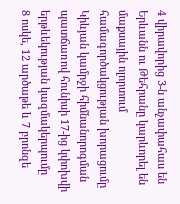4 վիրավորից 3-ն անչափահաս են
Երևանն ու Թեհրանը կարևորել են մաքսային ոլորտում համագործակցության խորացումը
Կիևյան կամրջի հիմնանորոգման պատճառով հունիսի 17-ից կփոխվի երթևեկության կազմակերպումը
8 ոսկե, 12 արծաթե և 7 բրոնզե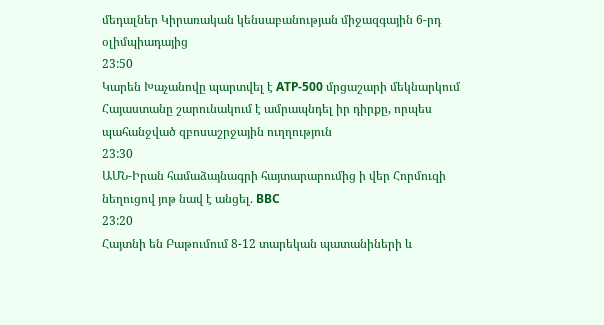մեդալներ Կիրառական կենսաբանության միջազգային 6-րդ օլիմպիադայից
23:50
Կարեն Խաչանովը պարտվել է ATP-500 մրցաշարի մեկնարկում
Հայաստանը շարունակում է ամրապնդել իր դիրքը, որպես պահանջված զբոսաշրջային ուղղություն
23:30
ԱՄՆ-Իրան համաձայնագրի հայտարարումից ի վեր Հորմուզի նեղուցով յոթ նավ է անցել. BBC
23:20
Հայտնի են Բաթումում 8-12 տարեկան պատանիների և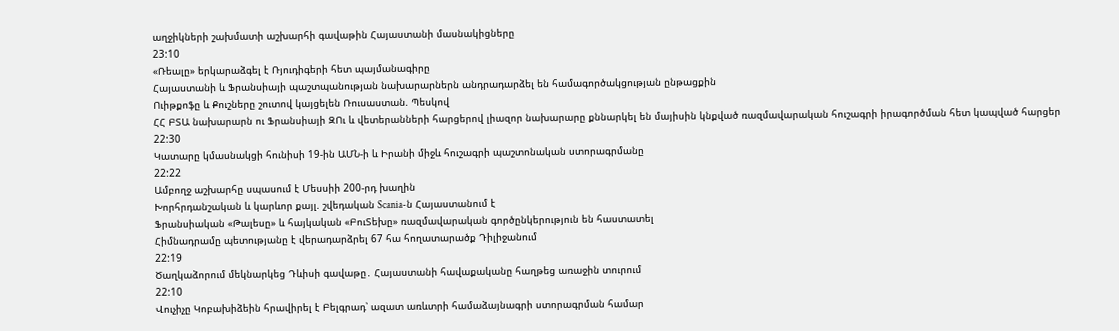աղջիկների շախմատի աշխարհի գավաթին Հայաստանի մասնակիցները
23:10
«Ռեալը» երկարաձգել է Ռյուդիգերի հետ պայմանագիրը
Հայաստանի և Ֆրանսիայի պաշտպանության նախարարներն անդրադարձել են համագործակցության ընթացքին
Ուիթքոֆը և Քուշները շուտով կայցելեն Ռուսաստան. Պեսկով
ՀՀ ԲՏԱ նախարարն ու Ֆրանսիայի ԶՈւ և վետերանների հարցերով լիազոր նախարարը քննարկել են մայիսին կնքված ռազմավարական հուշագրի իրագործման հետ կապված հարցեր
22:30
Կատարը կմասնակցի հունիսի 19-ին ԱՄՆ-ի և Իրանի միջև հուշագրի պաշտոնական ստորագրմանը
22:22
Ամբողջ աշխարհը սպասում է Մեսսիի 200-րդ խաղին
Խորհրդանշական և կարևոր քայլ. շվեդական Scania-ն Հայաստանում է
Ֆրանսիական «Թալեսը» և հայկական «ԲուՏեխը» ռազմավարական գործընկերություն են հաստատել
Հիմնադրամը պետությանը է վերադարձրել 67 հա հողատարածք Դիլիջանում
22:19
Ծաղկաձորում մեկնարկեց Դևիսի գավաթը․ Հայաստանի հավաքականը հաղթեց առաջին տուրում
22:10
Վուչիչը Կոբախիձեին հրավիրել է Բելգրադ՝ ազատ առևտրի համաձայնագրի ստորագրման համար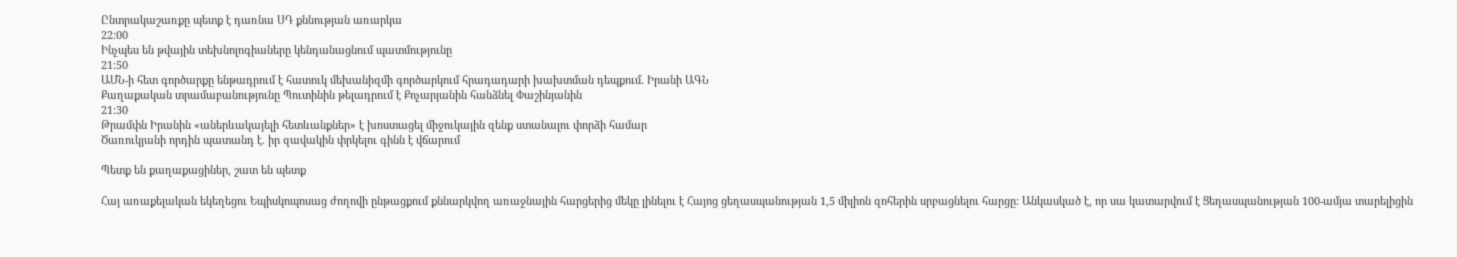Ընտրակաշառքը պետք է դառնա ՍԴ քննության առարկա
22:00
Ինչպես են թվային տեխնոլոգիաները կենդանացնում պատմությունը
21:50
ԱՄՆ-ի հետ գործարքը ենթադրում է հատուկ մեխանիզմի գործարկում հրադադարի խախտման դեպքում. Իրանի ԱԳՆ
Քաղաքական տրամաբանությունը Պուտինին թելադրում է Քոչարյանին հանձնել Փաշինյանին
21:30
Թրամփն Իրանին «աներևակայելի հետևանքներ» է խոստացել միջուկային զենք ստանալու փորձի համար
Ծառուկյանի որդին պատանդ է. իր զավակին փրկելու գինն է վճարում

Պետք են քաղաքացիներ, շատ են պետք

Հայ առաքելական եկեղեցու Եպիսկոպոսաց ժողովի ընթացքում քննարկվող առաջնային հարցերից մեկը լինելու է Հայոց ցեղասպանության 1,5 միլիոն զոհերին սրբացնելու հարցը: Անկասկած է, որ սա կատարվում է Ցեղասպանության 100-ամյա տարելիցին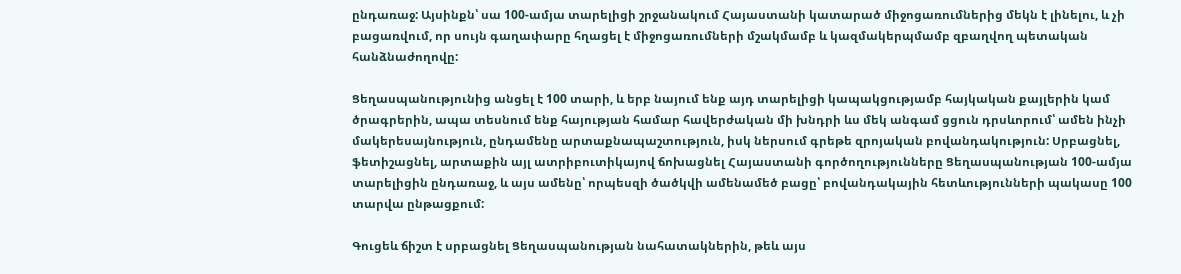ընդառաջ: Այսինքն՝ սա 100-ամյա տարելիցի շրջանակում Հայաստանի կատարած միջոցառումներից մեկն է լինելու, և չի բացառվում, որ սույն գաղափարը հղացել է միջոցառումների մշակմամբ և կազմակերպմամբ զբաղվող պետական հանձնաժողովը:

Ցեղասպանությունից անցել է 100 տարի, և երբ նայում ենք այդ տարելիցի կապակցությամբ հայկական քայլերին կամ ծրագրերին, ապա տեսնում ենք հայության համար հավերժական մի խնդրի ևս մեկ անգամ ցցուն դրսևորում՝ ամեն ինչի մակերեսայնություն, ընդամենը արտաքնապաշտություն, իսկ ներսում գրեթե զրոյական բովանդակություն: Սրբացնել, ֆետիշացնել, արտաքին այլ ատրիբուտիկայով ճոխացնել Հայաստանի գործողությունները Ցեղասպանության 100-ամյա տարելիցին ընդառաջ, և այս ամենը՝ որպեսզի ծածկվի ամենամեծ բացը՝ բովանդակային հետևությունների պակասը 100 տարվա ընթացքում:

Գուցեև ճիշտ է սրբացնել Ցեղասպանության նահատակներին, թեև այս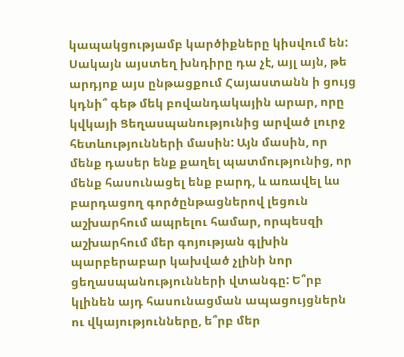կապակցությամբ կարծիքները կիսվում են: Սակայն այստեղ խնդիրը դա չէ, այլ այն, թե արդյոք այս ընթացքում Հայաստանն ի ցույց կդնի՞ գեթ մեկ բովանդակային արար, որը կվկայի Ցեղասպանությունից արված լուրջ հետևությունների մասին: Այն մասին, որ մենք դասեր ենք քաղել պատմությունից, որ մենք հասունացել ենք բարդ, և առավել ևս բարդացող գործընթացներով լեցուն աշխարհում ապրելու համար, որպեսզի աշխարհում մեր գոյության գլխին պարբերաբար կախված չլինի նոր ցեղասպանությունների վտանգը: Ե՞րբ կլինեն այդ հասունացման ապացույցներն ու վկայությունները, ե՞րբ մեր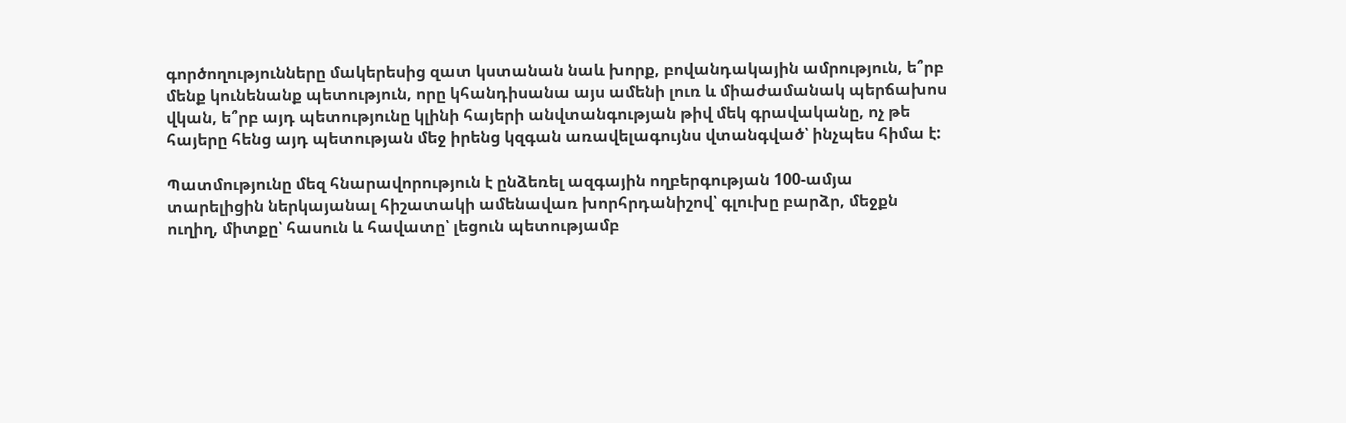գործողությունները մակերեսից զատ կստանան նաև խորք, բովանդակային ամրություն, ե՞րբ մենք կունենանք պետություն, որը կհանդիսանա այս ամենի լուռ և միաժամանակ պերճախոս վկան, ե՞րբ այդ պետությունը կլինի հայերի անվտանգության թիվ մեկ գրավականը, ոչ թե հայերը հենց այդ պետության մեջ իրենց կզգան առավելագույնս վտանգված՝ ինչպես հիմա է:

Պատմությունը մեզ հնարավորություն է ընձեռել ազգային ողբերգության 100-ամյա տարելիցին ներկայանալ հիշատակի ամենավառ խորհրդանիշով՝ գլուխը բարձր, մեջքն ուղիղ, միտքը՝ հասուն և հավատը՝ լեցուն պետությամբ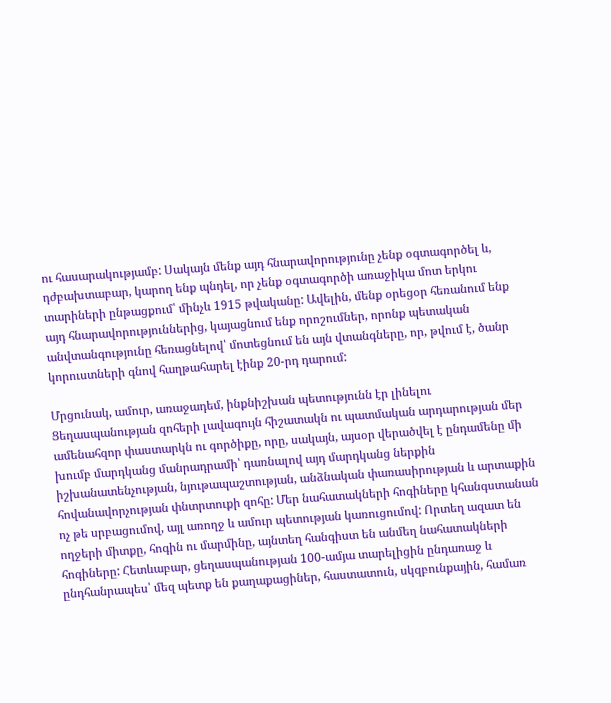ու հասարակությամբ: Սակայն մենք այդ հնարավորությունը չենք օգտագործել և, դժբախտաբար, կարող ենք պնդել, որ չենք օգտագործի առաջիկա մոտ երկու տարիների ընթացքում՝ մինչև 1915 թվականը: Ավելին, մենք օրեցօր հեռանում ենք այդ հնարավորություններից, կայացնում ենք որոշումներ, որոնք պետական անվտանգությունը հեռացնելով՝ մոտեցնում են այն վտանգները, որ, թվում է, ծանր կորուստների գնով հաղթահարել էինք 20-րդ դարում:

Մրցունակ, ամուր, առաջադեմ, ինքնիշխան պետությունն էր լինելու Ցեղասպանության զոհերի լավագույն հիշատակն ու պատմական արդարության մեր ամենահզոր փաստարկն ու գործիքը, որը, սակայն, այսօր վերածվել է ընդամենը մի խումբ մարդկանց մանրադրամի՝ դառնալով այդ մարդկանց ներքին իշխանատենչության, նյութապաշտության, անձնական փառասիրության և արտաքին հովանավորչության փնտրտուքի զոհը: Մեր նահատակների հոգիները կհանգստանան ոչ թե սրբացումով, այլ առողջ և ամուր պետության կառուցումով: Որտեղ ազատ են ողջերի միտքը, հոգին ու մարմինը, այնտեղ հանգիստ են անմեղ նահատակների հոգիները: Հետևաբար, ցեղասպանության 100-ամյա տարելիցին ընդառաջ և ընդհանրապես՝ մեզ պետք են քաղաքացիներ, հաստատուն, սկզբունքային, համառ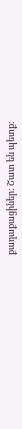քաղաքացիներ: Շատ են պետք: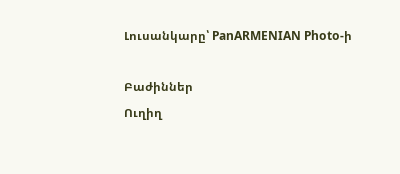Լուսանկարը՝ PanARMENIAN Photo-ի

Բաժիններ
Ուղիղ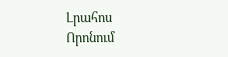Լրահոս
Որոնում